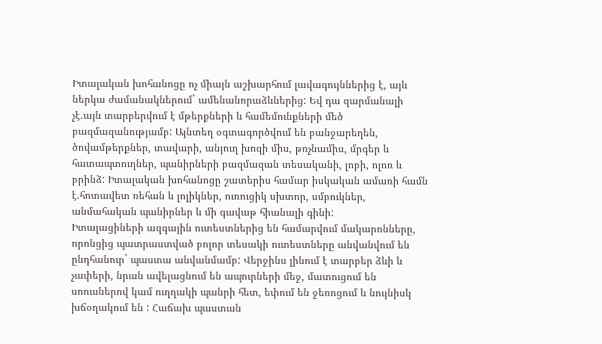Իտալական խոհանոցը ոչ միայն աշխարհում լավագույններից է, այև ներկա ժամանակներում` ամենանորաձևներից: Եվ դա զարմանալի չէ.այն տարբերվում է մթերքների և համեմունքների մեծ բազմազանությամբ: Այնտեղ օգտագործվում են բանջարեղեն, ծովամթերքներ, տավարի, անյուղ խոզի միս, թռչնամիս, մրգեր և հատապտուղներ, պանիրների բազմազան տեսականի, լոբի, ոլոռ և բրինձ: Իտալական խոհանոցը շատերիս համար իսկական ամառի համն է.հոտավետ ռեհան և լոլիկներ, ուռուցիկ սխտոր, սմբուկներ, անմահական պանիրներ և մի գավաթ հիանալի գինի:
Իտալացիների ազգային ուտեստներից են համարվում մակարոնները, որոնցից պատրաստված բոլոր տեսակի ուտեստները անվանվում են ընդհանուր` պաստա անվանմամբ: Վերջինս լինում է տարբեր ձևի և չափերի, նրան ավելացնում են ապուրների մեջ, մատուցում են սոուսներով կամ ուղղակի պանրի հետ, եփում են ջեռոցում և նույնիսկ խճօղակում են : Հաճախ պաստան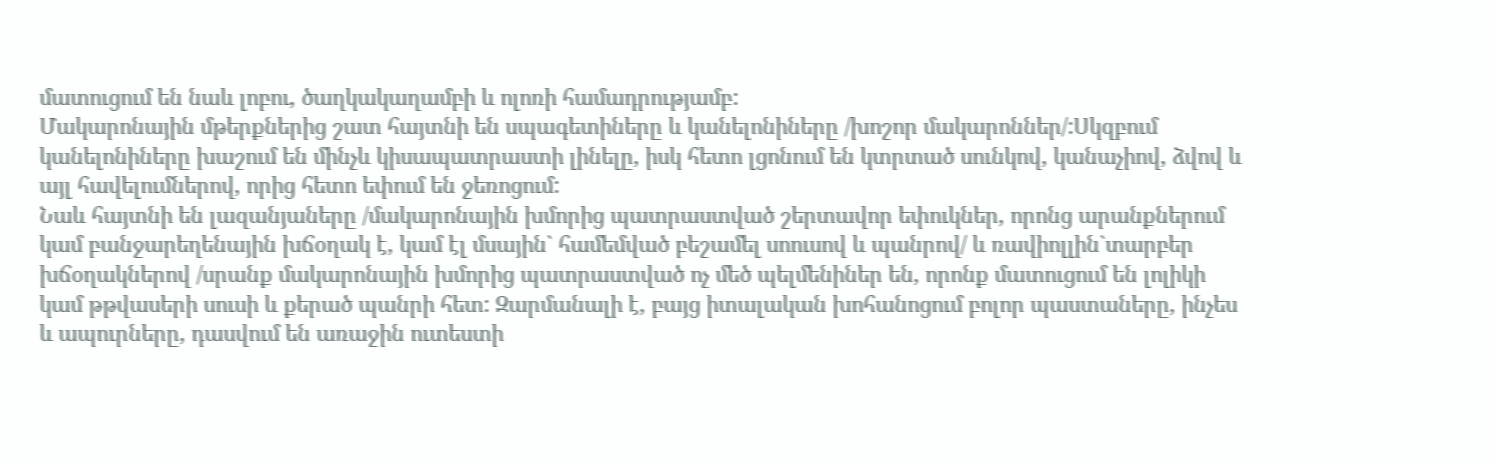մատուցում են նաև լոբու, ծաղկակաղամբի և ոլոռի համադրությամբ:
Մակարոնային մթերքներից շատ հայտնի են սպագետիները և կանելոնիները /խոշոր մակարոններ/:Սկզբում կանելոնիները խաշում են մինչև կիսապատրաստի լինելը, իսկ հետո լցոնում են կտրտած սունկով, կանաչիով, ձվով և այլ հավելումներով, որից հետո եփում են ջեռոցում:
Նաև հայտնի են լազանյաները /մակարոնային խմորից պատրաստված շերտավոր եփուկներ, որոնց արանքներում կամ բանջարեղենային խճօղակ է, կամ էլ մսային` համեմված բեշամել սոուսով և պանրով/ և ռավիոլլին`տարբեր խճօղակներով /սրանք մակարոնային խմորից պատրաստված ոչ մեծ պելմենիներ են, որոնք մատուցում են լոլիկի կամ թթվասերի սուսի և քերած պանրի հետ: Զարմանալի է, բայց իտալական խոհանոցում բոլոր պաստաները, ինչես և ապուրները, դասվում են առաջին ուտեստի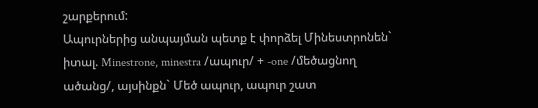շարքերում:
Ապուրներից անպայման պետք է փորձել Մինեստրոնեն` իտալ. Minestrone, minestra /ապուր/ + -one /մեծացնող ածանց/, այսինքն` Մեծ ապուր, ապուր շատ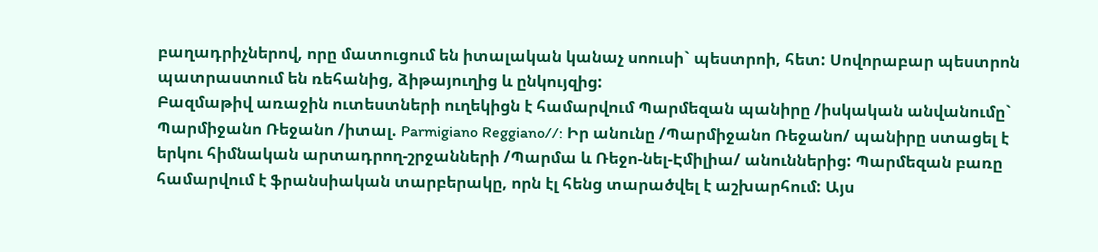բաղադրիչներով, որը մատուցում են իտալական կանաչ սոուսի` պեստրոի, հետ: Սովորաբար պեստրոն պատրաստում են ռեհանից, ձիթայուղից և ընկույզից:
Բազմաթիվ առաջին ուտեստների ուղեկիցն է համարվում Պարմեզան պանիրը /իսկական անվանումը` Պարմիջանո Ռեջանո /իտալ. Parmigiano Reggiano//: Իր անունը /Պարմիջանո Ռեջանո/ պանիրը ստացել է երկու հիմնական արտադրող-շրջանների /Պարմա և Ռեջո-նել-Էմիլիա/ անուններից: Պարմեզան բառը համարվում է ֆրանսիական տարբերակը, որն էլ հենց տարածվել է աշխարհում: Այս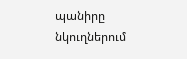պանիրը նկուղներում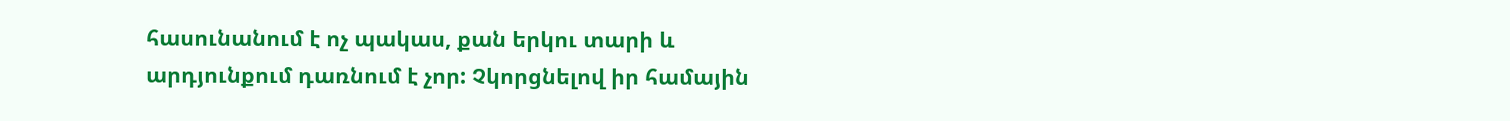հասունանում է ոչ պակաս, քան երկու տարի և արդյունքում դառնում է չոր: Չկորցնելով իր համային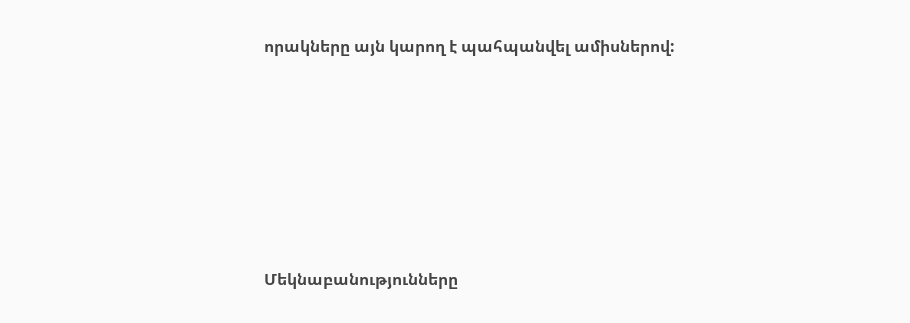որակները այն կարող է պահպանվել ամիսներով:






Մեկնաբանությունները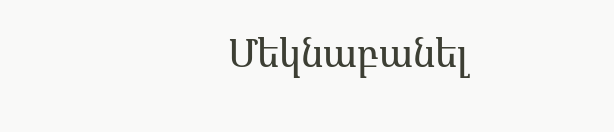Մեկնաբանել